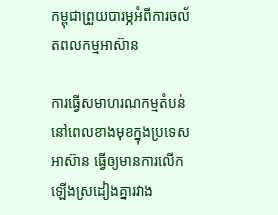កម្ពុជាព្រួយបារម្ភអំពីការចល័តពលកម្មអាស៊ាន

ការធ្វើសមាហរណកម្មតំបន់នៅពេលខាងមុខក្នុងប្រទេសអាស៊ាន ធ្វើឲ្យមានការលើកឡើងស្រដៀងគ្នារវាង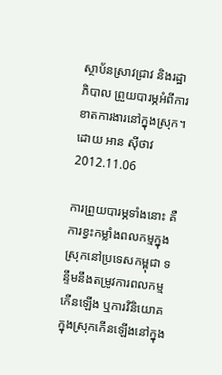ស្ថាប័នស្រាវជ្រាវ និងរដ្ឋាភិបាល ព្រួយបារម្ភអំពីការខាតការងារនៅក្នុងស្រុក។
ដោយ អាន ស៊ីថាវ
2012.11.06

ការព្រួយបារម្ភទាំងនោះ គឺការខ្វះកម្លាំងពលកម្មក្នុងស្រុកនៅប្រទេសកម្ពុជា ទន្ទឹមនឹងតម្រូវការពលកម្មកើនឡើង ឬការវិនិយោគក្នុងស្រុកកើនឡើងនៅក្នុង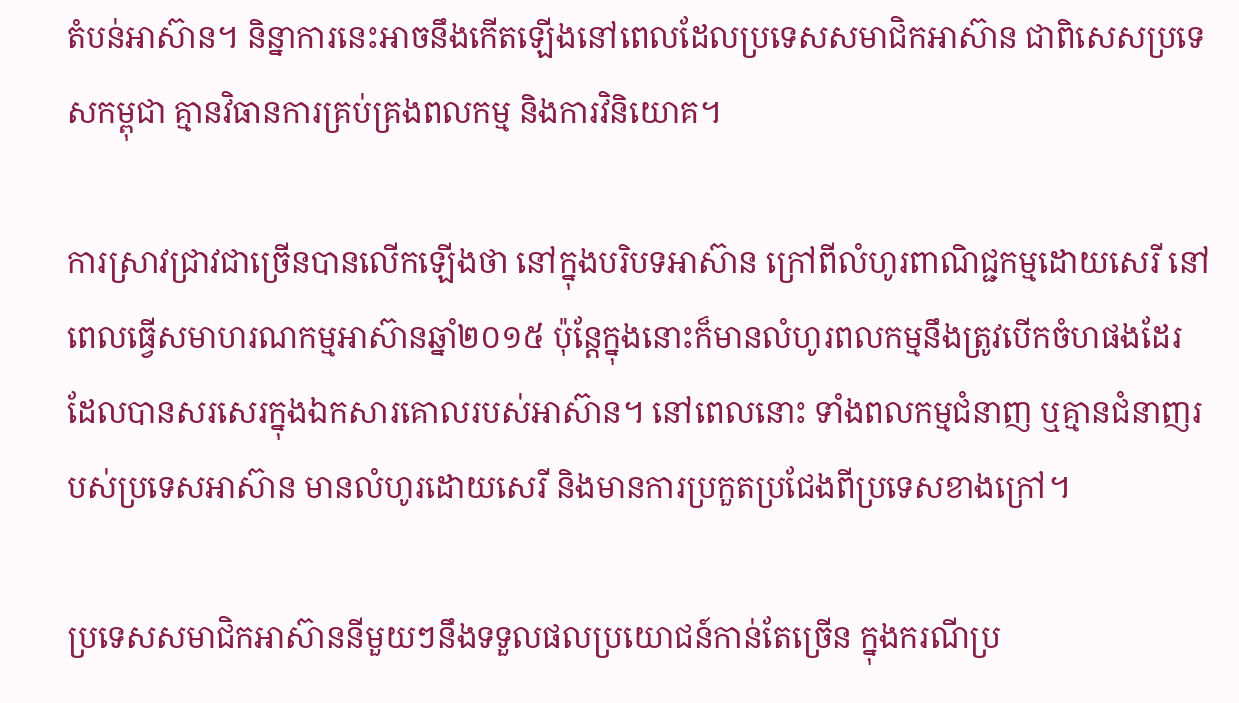តំបន់អាស៊ាន។ និន្នាការនេះអាចនឹងកើតឡើងនៅពេលដែលប្រទេសសមាជិកអាស៊ាន ជាពិសេសប្រទេសកម្ពុជា គ្មានវិធានការគ្រប់គ្រងពលកម្ម និងការវិនិយោគ។

ការស្រាវជ្រាវជាច្រើនបានលើកឡើងថា នៅក្នុងបរិបទអាស៊ាន ក្រៅពីលំហូរពាណិជ្ជកម្មដោយសេរី នៅពេលធ្វើសមាហរណកម្មអាស៊ានឆ្នាំ២០១៥ ប៉ុន្តែក្នុងនោះក៏មានលំហូរពលកម្មនឹងត្រូវបើកចំហផងដែរ ដែលបានសរសេរក្នុងឯកសារគោលរបស់អាស៊ាន។ នៅពេលនោះ ទាំងពលកម្មជំនាញ ឬគ្មានជំនាញរបស់ប្រទេសអាស៊ាន មានលំហូរដោយសេរី និងមានការប្រកួតប្រជែងពីប្រទេសខាងក្រៅ។

ប្រទេសសមាជិកអាស៊ាននីមួយៗនឹងទទួលផលប្រយោជន៍កាន់តែច្រើន ក្នុងករណីប្រ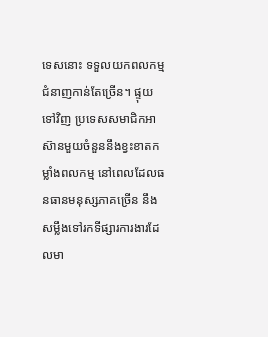ទេសនោះ ទទួលយកពលកម្មជំនាញកាន់តែច្រើន។ ផ្ទុយទៅវិញ ប្រទេសសមាជិកអាស៊ានមួយចំនួននឹងខ្វះខាតកម្លាំងពលកម្ម នៅពេលដែលធនធានមនុស្សភាគច្រើន នឹងសម្លឹងទៅរកទីផ្សារការងារដែលមា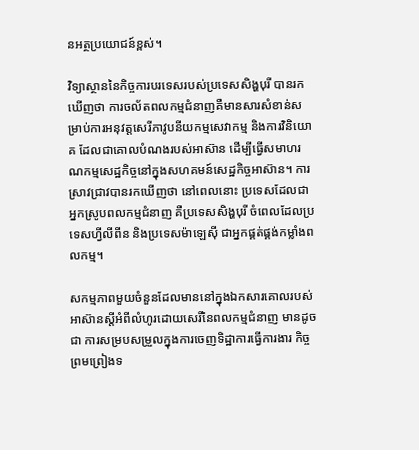នអត្ថប្រយោជន៍ខ្ពស់។

វិទ្យាស្ថាននៃកិច្ចការបរទេសរបស់ប្រទេសសិង្ហបុរី បានរកឃើញថា ការចល័តពលកម្មជំនាញគឺមានសារសំខាន់សម្រាប់ការអនុវត្តសេរីភាវូបនីយកម្មសេវាកម្ម និងការវិនិយោគ ដែលជាគោលបំណងរបស់អាស៊ាន ដើម្បីធ្វើសមាហរណកម្មសេដ្ឋកិច្ចនៅក្នុងសហគមន៍សេដ្ឋកិច្ចអាស៊ាន។ ការស្រាវជ្រាវបានរកឃើញថា នៅពេលនោះ ប្រទេសដែលជាអ្នកស្រូបពលកម្មជំនាញ គឺប្រទេសសិង្ហបុរី ចំពេលដែលប្រទេសហ្វីលីពីន និងប្រទេសម៉ាឡេស៊ី ជាអ្នកផ្គត់ផ្គង់កម្លាំងពលកម្ម។

សកម្មភាពមួយចំនួនដែលមាននៅក្នុងឯកសារគោលរបស់អាស៊ានស្ដីអំពីលំហូរដោយសេរីនៃពលកម្មជំនាញ មានដូចជា ការសម្របសម្រួលក្នុងការចេញទិដ្ឋាការធ្វើការងារ កិច្ចព្រមព្រៀងទ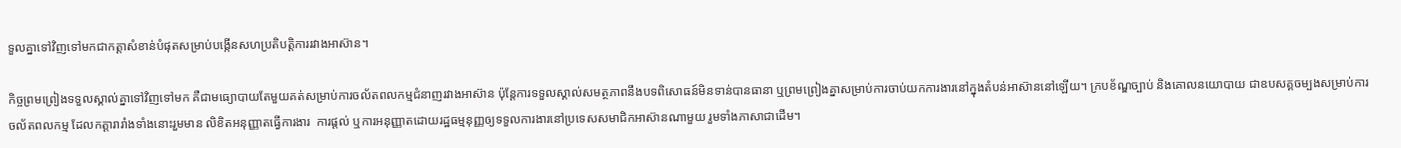ទួលគ្នាទៅវិញទៅមកជាកត្តាសំខាន់បំផុតសម្រាប់បង្កើនសហប្រតិបត្តិការរវាងអាស៊ាន។

កិច្ចព្រមព្រៀងទទួលស្គាល់គ្នាទៅវិញទៅមក គឺជាមធ្យោបាយតែមួយគត់សម្រាប់ការចល័តពលកម្មជំនាញរវាងអាស៊ាន ប៉ុន្តែការទទួលស្គាល់សមត្ថភាពនឹងបទពិសោធន៍មិនទាន់បានធានា ឬព្រមព្រៀងគ្នាសម្រាប់ការចាប់យកការងារនៅក្នុងតំបន់អាស៊ាននៅឡើយ។ ក្របខ័ណ្ឌច្បាប់ និងគោលនយោបាយ ជាឧបសគ្គចម្បងសម្រាប់ការចល័តពលកម្ម ដែលកត្តារារាំងទាំងនោះរួមមាន លិខិតអនុញ្ញាតធ្វើការងារ  ការផ្ដល់ ឬការអនុញ្ញាតដោយរដ្ឋធម្មនុញ្ញឲ្យទទួលការងារនៅប្រទេសសមាជិកអាស៊ានណាមួយ រួមទាំងភាសាជាដើម។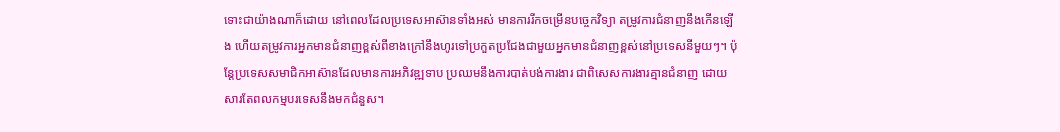ទោះជាយ៉ាងណាក៏ដោយ នៅពេលដែលប្រទេសអាស៊ានទាំងអស់ មានការរីកចម្រើនបច្ចេកវិទ្យា តម្រូវការជំនាញនឹងកើនឡើង ហើយតម្រូវការអ្នកមានជំនាញខ្ពស់ពីខាងក្រៅនឹងហូរទៅប្រកួតប្រជែងជាមួយអ្នកមានជំនាញខ្ពស់នៅប្រទេសនីមួយៗ។ ប៉ុន្តែប្រទេសសមាជិកអាស៊ានដែលមានការអភិវឌ្ឍទាប ប្រឈមនឹងការបាត់បង់ការងារ ជាពិសេសការងារគ្មានជំនាញ ដោយសារតែពលកម្មបរទេសនឹងមកជំនួស។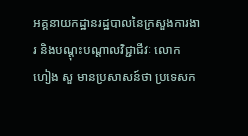អគ្គនាយកដ្ឋានរដ្ឋបាលនៃក្រសួងការងារ និងបណ្ដុះបណ្ដាលវិជ្ជាជីវៈ លោក ហៀង សួ មានប្រសាសន៍ថា ប្រទេសក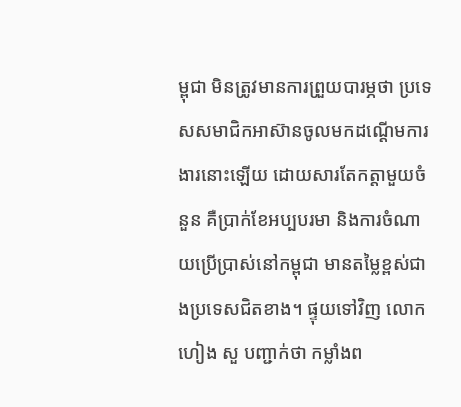ម្ពុជា មិនត្រូវមានការព្រួយបារម្ភថា ប្រទេសសមាជិកអាស៊ានចូលមកដណ្ដើមការងារនោះឡើយ ដោយសារតែកត្តាមួយចំនួន គឺប្រាក់ខែអប្បបរមា និងការចំណាយប្រើប្រាស់នៅកម្ពុជា មានតម្លៃខ្ពស់ជាងប្រទេសជិតខាង។ ផ្ទុយទៅវិញ លោក ហៀង សួ បញ្ជាក់ថា កម្លាំងព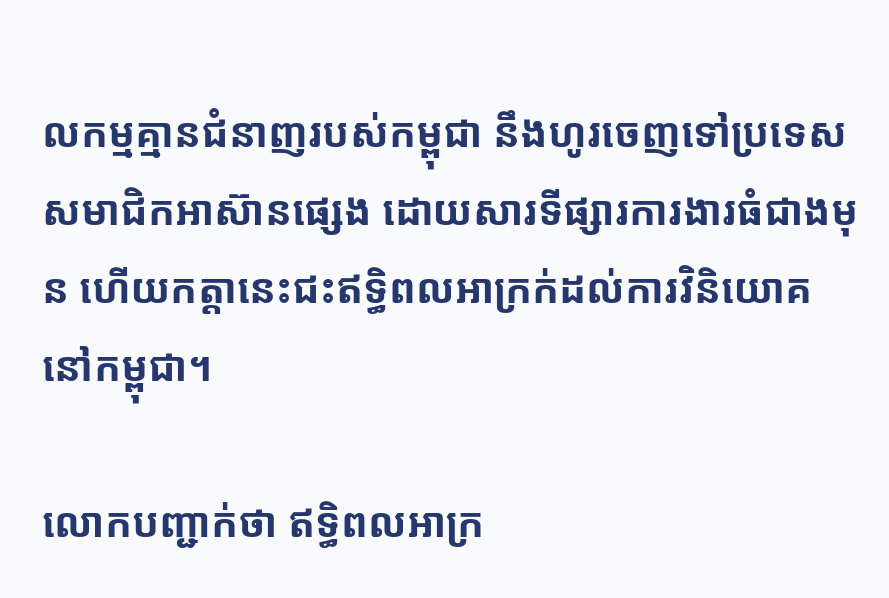លកម្មគ្មានជំនាញរបស់កម្ពុជា នឹងហូរចេញទៅប្រទេសសមាជិកអាស៊ានផ្សេង ដោយសារទីផ្សារការងារធំជាងមុន ហើយកត្តានេះជះឥទ្ធិពលអាក្រក់ដល់ការវិនិយោគនៅកម្ពុជា។

លោកបញ្ជាក់ថា ឥទ្ធិពលអាក្រ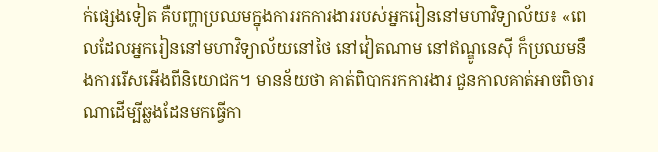ក់ផ្សេងទៀត គឺបញ្ហាប្រឈមក្នុងការរកការងាររបស់អ្នករៀននៅមហាវិទ្យាល័យ៖ «ពេលដែលអ្នករៀននៅមហាវិទ្យាល័យនៅថៃ នៅវៀតណាម នៅឥណ្ឌូនេស៊ី ក៏ប្រឈមនឹងការរើសអើងពីនិយោជក។ មានន័យថា គាត់ពិបាករកការងារ ជួនកាលគាត់អាចពិចារណាដើម្បីឆ្លងដែនមកធ្វើកា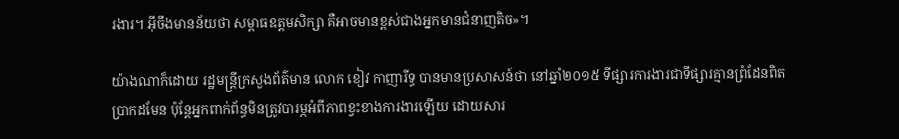រងារ។ អ៊ីចឹងមានន័យថា សម្ពាធឧត្ដមសិក្សា គឺអាចមានខ្ពស់ជាងអ្នកមានជំនាញតិច»។

យ៉ាងណាក៏ដោយ រដ្ឋមន្រ្តីក្រសួងព័ត៌មាន លោក ខៀវ កាញារីទ្ធ បានមានប្រសាសន៍ថា នៅឆ្នាំ២០១៥ ទីផ្សារការងារជាទីផ្សារគ្មានព្រំដែនពិតប្រាកដមែន ប៉ុន្តែអ្នកពាក់ព័ន្ធមិនត្រូវបារម្ភអំពីភាពខ្វះខាងការងារឡើយ ដោយសារ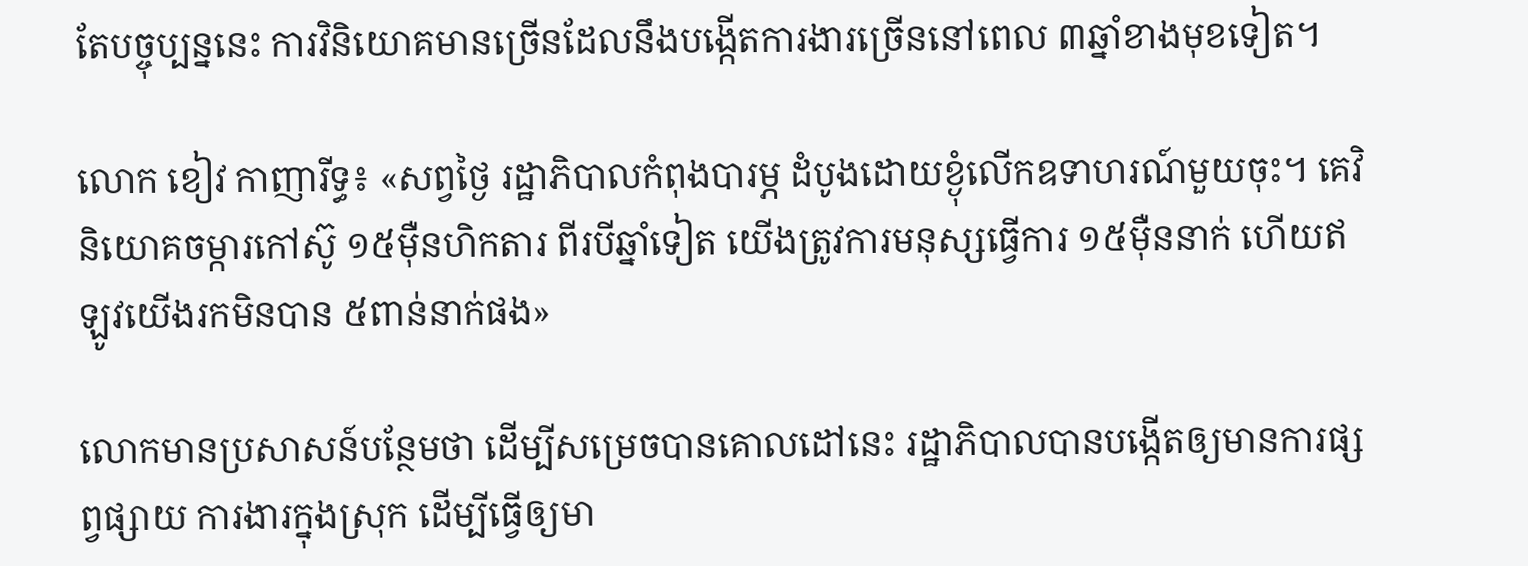តែបច្ចុប្បន្ននេះ ការវិនិយោគមានច្រើនដែលនឹងបង្កើតការងារច្រើននៅពេល ៣ឆ្នាំខាងមុខទៀត។

លោក ខៀវ កាញារីទ្ធ៖ «សព្វថ្ងៃ រដ្ឋាភិបាលកំពុងបារម្ភ ដំបូងដោយខ្ងុំលើកឧទាហរណ៍មួយចុះ។ គេវិនិយោគចម្ការកៅស៊ូ ១៥ម៉ឺនហិកតារ ពីរបីឆ្នាំទៀត យើងត្រូវការមនុស្សធ្វើការ ១៥ម៉ឺននាក់ ហើយឥឡូវយើងរកមិនបាន ៥ពាន់នាក់ផង»

លោកមានប្រសាសន៍បន្ថែមថា ដើម្បីសម្រេចបានគោលដៅនេះ រដ្ឋាភិបាលបានបង្កើតឲ្យមានការផ្សព្វផ្សាយ ការងារក្នុងស្រុក ដើម្បីធ្វើឲ្យមា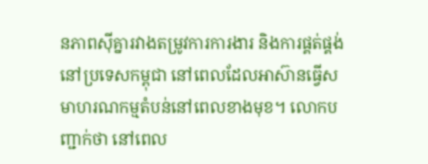នភាពស៊ីគ្នារវាងតម្រូវការការងារ និងការផ្គត់ផ្គង់នៅប្រទេសកម្ពុជា នៅពេលដែលអាស៊ានធ្វើសមាហរណកម្មតំបន់នៅពេលខាងមុខ។ លោកបញ្ជាក់ថា នៅពេល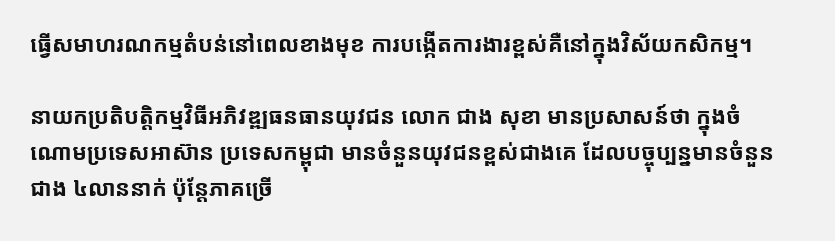ធ្វើសមាហរណកម្មតំបន់នៅពេលខាងមុខ ការបង្កើតការងារខ្ពស់គឺនៅក្នុងវិស័យកសិកម្ម។

នាយកប្រតិបត្តិកម្មវិធីអភិវឌ្ឍធនធានយុវជន លោក ជាង សុខា មានប្រសាសន៍ថា ក្នុងចំណោមប្រទេសអាស៊ាន ប្រទេសកម្ពុជា មានចំនួនយុវជនខ្ពស់ជាងគេ ដែលបច្ចុប្បន្នមានចំនួនជាង ៤លាននាក់ ប៉ុន្តែភាគច្រើ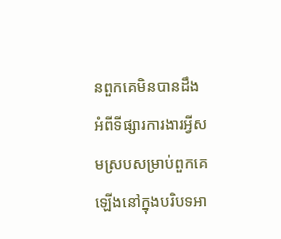នពួកគេមិនបានដឹងអំពីទីផ្សារការងារអ្វីសមស្របសម្រាប់ពួកគេឡើងនៅក្នុងបរិបទអា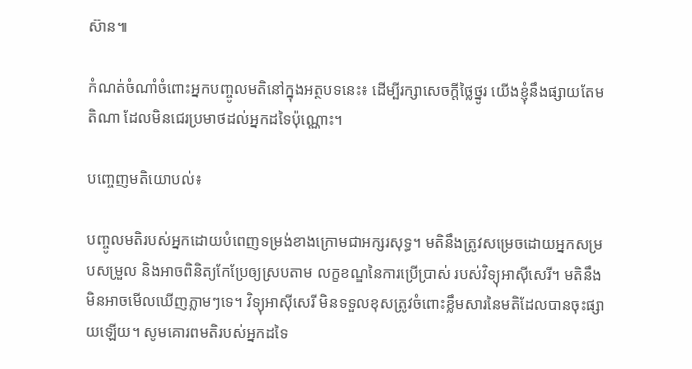ស៊ាន៕

កំណត់ចំណាំចំពោះអ្នកបញ្ចូលមតិនៅក្នុងអត្ថបទនេះ៖ ដើម្បីរក្សាសេចក្ដីថ្លៃថ្នូរ យើងខ្ញុំនឹងផ្សាយតែមតិណា ដែលមិនជេរប្រមាថដល់អ្នកដទៃប៉ុណ្ណោះ។

បញ្ចេញមតិយោបល់៖

បញ្ចូលមតិរបស់អ្នកដោយបំពេញទម្រង់ខាងក្រោមជាអក្សរសុទ្ធ។ មតិនឹងត្រូវសម្រេចដោយអ្នកសម្របសម្រួល និងអាចពិនិត្យកែប្រែឲ្យស្របតាម លក្ខខណ្ឌនៃការប្រើប្រាស់ របស់វិទ្យុអាស៊ីសេរី។ មតិនឹងមិនអាចមើលឃើញភ្លាមៗទេ។ វិទ្យុអាស៊ីសេរី មិនទទួលខុសត្រូវចំពោះខ្លឹមសារនៃមតិដែលបានចុះផ្សាយឡើយ។ សូមគោរពមតិរបស់អ្នកដទៃ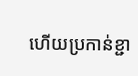ហើយប្រកាន់ខ្ជា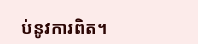ប់នូវការពិត។